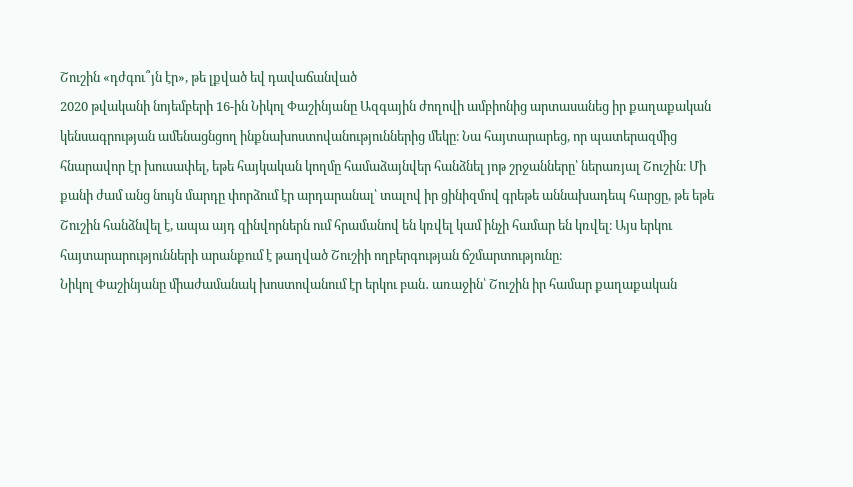Շուշին «դժգու՞յն էր», թե լքված եվ դավաճանված
2020 թվականի նոյեմբերի 16-ին Նիկոլ Փաշինյանը Ազգային ժողովի ամբիոնից արտասանեց իր քաղաքական կենսագրության ամենացնցող ինքնախոստովանություններից մեկը։ Նա հայտարարեց, որ պատերազմից հնարավոր էր խուսափել, եթե հայկական կողմը համաձայնվեր հանձնել յոթ շրջանները՝ ներառյալ Շուշին։ Մի քանի ժամ անց նույն մարդը փորձում էր արդարանալ՝ տալով իր ցինիզմով գրեթե աննախադեպ հարցը, թե եթե Շուշին հանձնվել է, ապա այդ զինվորներն ում հրամանով են կռվել կամ ինչի համար են կռվել։ Այս երկու հայտարարությունների արանքում է թաղված Շուշիի ողբերգության ճշմարտությունը։
Նիկոլ Փաշինյանը միաժամանակ խոստովանում էր երկու բան․ առաջին՝ Շուշին իր համար քաղաքական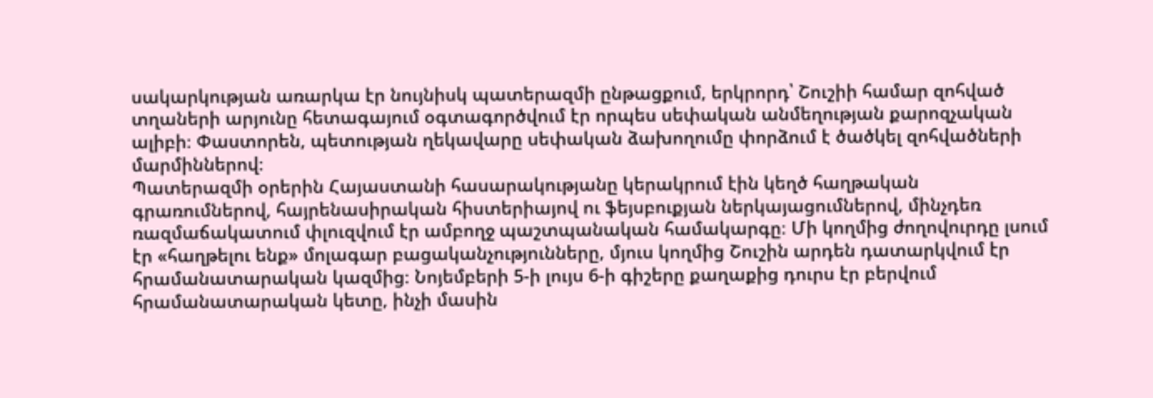սակարկության առարկա էր նույնիսկ պատերազմի ընթացքում, երկրորդ՝ Շուշիի համար զոհված տղաների արյունը հետագայում օգտագործվում էր որպես սեփական անմեղության քարոզչական ալիբի։ Փաստորեն, պետության ղեկավարը սեփական ձախողումը փորձում է ծածկել զոհվածների մարմիններով։
Պատերազմի օրերին Հայաստանի հասարակությանը կերակրում էին կեղծ հաղթական գրառումներով, հայրենասիրական հիստերիայով ու ֆեյսբուքյան ներկայացումներով, մինչդեռ ռազմաճակատում փլուզվում էր ամբողջ պաշտպանական համակարգը։ Մի կողմից ժողովուրդը լսում էր «հաղթելու ենք» մոլագար բացականչությունները, մյուս կողմից Շուշին արդեն դատարկվում էր հրամանատարական կազմից։ Նոյեմբերի 5-ի լույս 6-ի գիշերը քաղաքից դուրս էր բերվում հրամանատարական կետը, ինչի մասին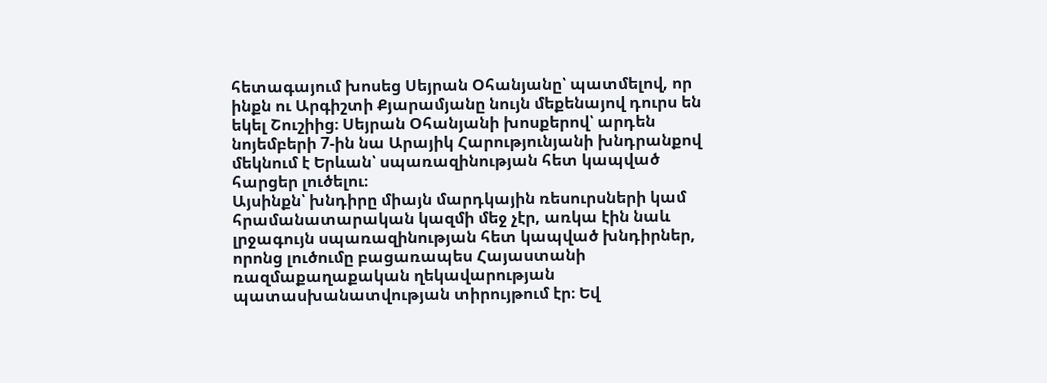հետագայում խոսեց Սեյրան Օհանյանը՝ պատմելով, որ ինքն ու Արգիշտի Քյարամյանը նույն մեքենայով դուրս են եկել Շուշիից։ Սեյրան Օհանյանի խոսքերով՝ արդեն նոյեմբերի 7-ին նա Արայիկ Հարությունյանի խնդրանքով մեկնում է Երևան՝ սպառազինության հետ կապված հարցեր լուծելու։
Այսինքն՝ խնդիրը միայն մարդկային ռեսուրսների կամ հրամանատարական կազմի մեջ չէր, առկա էին նաև լրջագույն սպառազինության հետ կապված խնդիրներ, որոնց լուծումը բացառապես Հայաստանի ռազմաքաղաքական ղեկավարության պատասխանատվության տիրույթում էր։ Եվ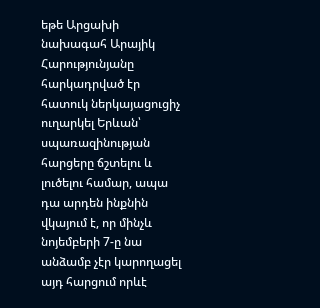եթե Արցախի նախագահ Արայիկ Հարությունյանը հարկադրված էր հատուկ ներկայացուցիչ ուղարկել Երևան՝ սպառազինության հարցերը ճշտելու և լուծելու համար, ապա դա արդեն ինքնին վկայում է, որ մինչև նոյեմբերի 7-ը նա անձամբ չէր կարողացել այդ հարցում որևէ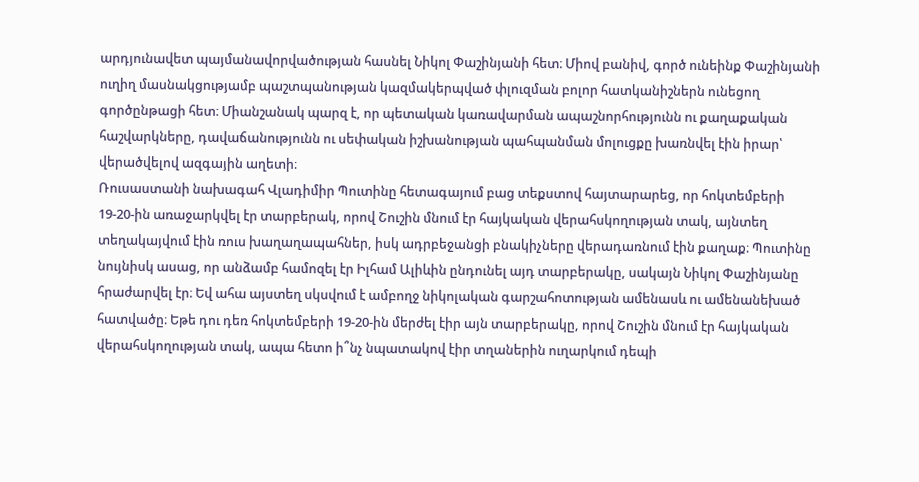արդյունավետ պայմանավորվածության հասնել Նիկոլ Փաշինյանի հետ։ Միով բանիվ, գործ ունեինք Փաշինյանի ուղիղ մասնակցությամբ պաշտպանության կազմակերպված փլուզման բոլոր հատկանիշներն ունեցող գործընթացի հետ։ Միանշանակ պարզ է, որ պետական կառավարման ապաշնորհությունն ու քաղաքական հաշվարկները, դավաճանությունն ու սեփական իշխանության պահպանման մոլուցքը խառնվել էին իրար՝ վերածվելով ազգային աղետի։
Ռուսաստանի նախագահ Վլադիմիր Պուտինը հետագայում բաց տեքստով հայտարարեց, որ հոկտեմբերի 19-20-ին առաջարկվել էր տարբերակ, որով Շուշին մնում էր հայկական վերահսկողության տակ, այնտեղ տեղակայվում էին ռուս խաղաղապահներ, իսկ ադրբեջանցի բնակիչները վերադառնում էին քաղաք։ Պուտինը նույնիսկ ասաց, որ անձամբ համոզել էր Իլհամ Ալիևին ընդունել այդ տարբերակը, սակայն Նիկոլ Փաշինյանը հրաժարվել էր։ Եվ ահա այստեղ սկսվում է ամբողջ նիկոլական գարշահոտության ամենասև ու ամենանեխած հատվածը։ Եթե դու դեռ հոկտեմբերի 19-20-ին մերժել էիր այն տարբերակը, որով Շուշին մնում էր հայկական վերահսկողության տակ, ապա հետո ի՞նչ նպատակով էիր տղաներին ուղարկում դեպի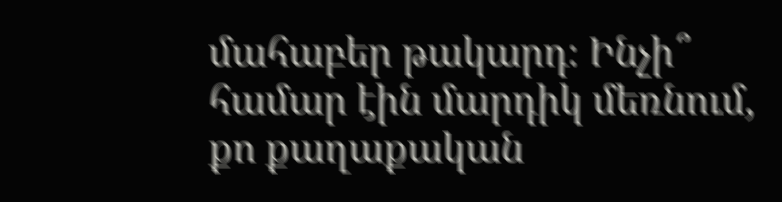մահաբեր թակարդ։ Ինչի՞ համար էին մարդիկ մեռնում, քո քաղաքական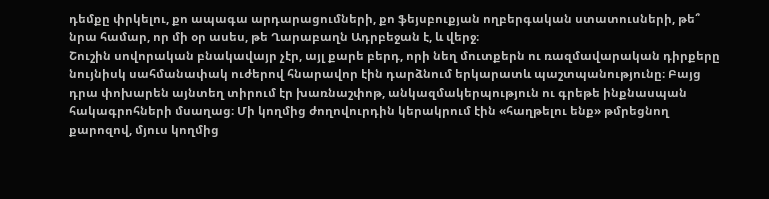դեմքը փրկելու, քո ապագա արդարացումների, քո ֆեյսբուքյան ողբերգական ստատուսների, թե՞ նրա համար, որ մի օր ասես, թե Ղարաբաղն Ադրբեջան է, և վերջ։
Շուշին սովորական բնակավայր չէր, այլ քարե բերդ, որի նեղ մուտքերն ու ռազմավարական դիրքերը նույնիսկ սահմանափակ ուժերով հնարավոր էին դարձնում երկարատև պաշտպանությունը։ Բայց դրա փոխարեն այնտեղ տիրում էր խառնաշփոթ, անկազմակերպություն ու գրեթե ինքնասպան հակագրոհների մսաղաց։ Մի կողմից ժողովուրդին կերակրում էին «հաղթելու ենք» թմրեցնող քարոզով, մյուս կողմից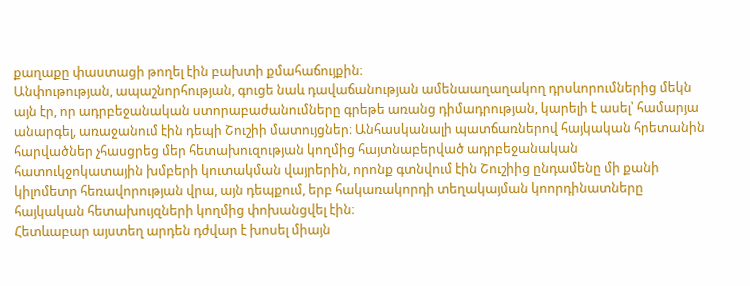քաղաքը փաստացի թողել էին բախտի քմահաճույքին։
Անփութության, ապաշնորհության, գուցե նաև դավաճանության ամենաաղաղակող դրսևորումներից մեկն այն էր, որ ադրբեջանական ստորաբաժանումները գրեթե առանց դիմադրության, կարելի է ասել՝ համարյա անարգել, առաջանում էին դեպի Շուշիի մատույցներ։ Անհասկանալի պատճառներով հայկական հրետանին հարվածներ չհասցրեց մեր հետախուզության կողմից հայտնաբերված ադրբեջանական հատուկջոկատային խմբերի կուտակման վայրերին, որոնք գտնվում էին Շուշիից ընդամենը մի քանի կիլոմետր հեռավորության վրա, այն դեպքում, երբ հակառակորդի տեղակայման կոորդինատները հայկական հետախույզների կողմից փոխանցվել էին։
Հետևաբար այստեղ արդեն դժվար է խոսել միայն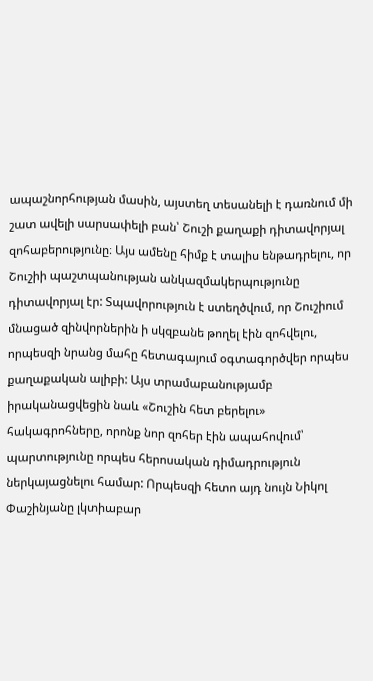ապաշնորհության մասին, այստեղ տեսանելի է դառնում մի շատ ավելի սարսափելի բան՝ Շուշի քաղաքի դիտավորյալ զոհաբերությունը։ Այս ամենը հիմք է տալիս ենթադրելու, որ Շուշիի պաշտպանության անկազմակերպությունը դիտավորյալ էր: Տպավորություն է ստեղծվում, որ Շուշիում մնացած զինվորներին ի սկզբանե թողել էին զոհվելու, որպեսզի նրանց մահը հետագայում օգտագործվեր որպես քաղաքական ալիբի: Այս տրամաբանությամբ իրականացվեցին նաև «Շուշին հետ բերելու» հակագրոհները, որոնք նոր զոհեր էին ապահովում՝ պարտությունը որպես հերոսական դիմադրություն ներկայացնելու համար: Որպեսզի հետո այդ նույն Նիկոլ Փաշինյանը լկտիաբար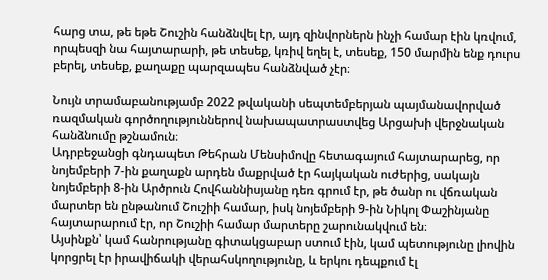հարց տա, թե եթե Շուշին հանձնվել էր, այդ զինվորներն ինչի համար էին կռվում, որպեսզի նա հայտարարի, թե տեսեք, կռիվ եղել է, տեսեք, 150 մարմին ենք դուրս բերել, տեսեք, քաղաքը պարզապես հանձնված չէր։

Նույն տրամաբանությամբ 2022 թվականի սեպտեմբերյան պայմանավորված ռազմական գործողություններով նախապատրաստվեց Արցախի վերջնական հանձնումը թշնամուն։
Ադրբեջանցի գնդապետ Թեհրան Մենսիմովը հետագայում հայտարարեց, որ նոյեմբերի 7-ին քաղաքն արդեն մաքրված էր հայկական ուժերից, սակայն նոյեմբերի 8-ին Արծրուն Հովհաննիսյանը դեռ գրում էր, թե ծանր ու վճռական մարտեր են ընթանում Շուշիի համար, իսկ նոյեմբերի 9-ին Նիկոլ Փաշինյանը հայտարարում էր, որ Շուշիի համար մարտերը շարունակվում են։
Այսինքն՝ կամ հանրությանը գիտակցաբար ստում էին, կամ պետությունը լիովին կորցրել էր իրավիճակի վերահսկողությունը, և երկու դեպքում էլ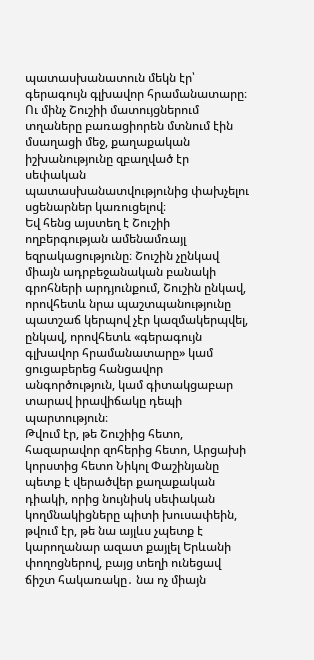պատասխանատուն մեկն էր՝ գերագույն գլխավոր հրամանատարը։ Ու մինչ Շուշիի մատույցներում տղաները բառացիորեն մտնում էին մսաղացի մեջ, քաղաքական իշխանությունը զբաղված էր սեփական պատասխանատվությունից փախչելու սցենարներ կառուցելով։
Եվ հենց այստեղ է Շուշիի ողբերգության ամենամռայլ եզրակացությունը։ Շուշին չընկավ միայն ադրբեջանական բանակի գրոհների արդյունքում, Շուշին ընկավ, որովհետև նրա պաշտպանությունը պատշաճ կերպով չէր կազմակերպվել, ընկավ, որովհետև «գերագույն գլխավոր հրամանատարը» կամ ցուցաբերեց հանցավոր անգործություն, կամ գիտակցաբար տարավ իրավիճակը դեպի պարտություն։
Թվում էր, թե Շուշիից հետո, հազարավոր զոհերից հետո, Արցախի կորստից հետո Նիկոլ Փաշինյանը պետք է վերածվեր քաղաքական դիակի, որից նույնիսկ սեփական կողմնակիցները պիտի խուսափեին, թվում էր, թե նա այլևս չպետք է կարողանար ազատ քայլել Երևանի փողոցներով, բայց տեղի ունեցավ ճիշտ հակառակը․ նա ոչ միայն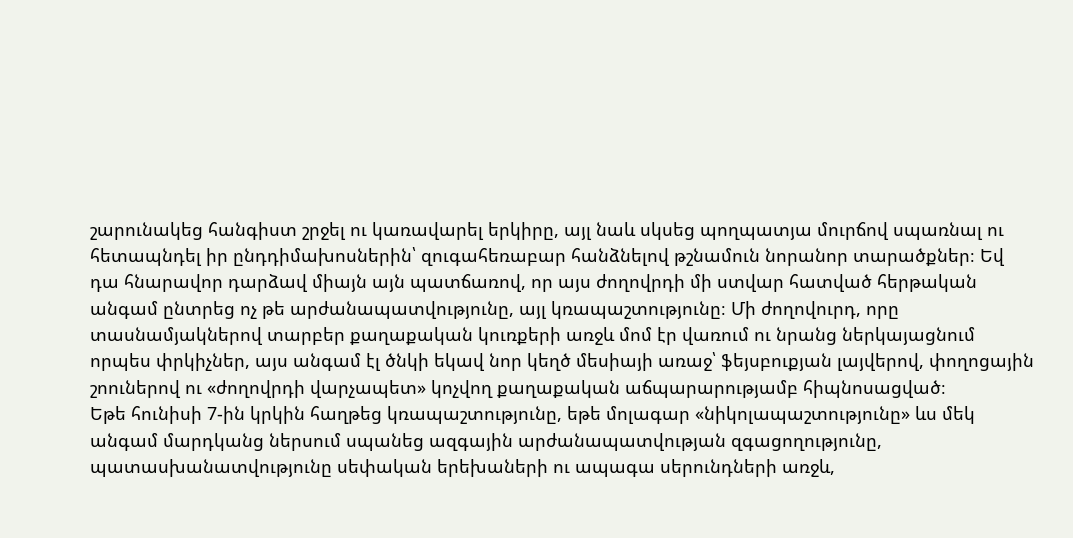շարունակեց հանգիստ շրջել ու կառավարել երկիրը, այլ նաև սկսեց պողպատյա մուրճով սպառնալ ու հետապնդել իր ընդդիմախոսներին՝ զուգահեռաբար հանձնելով թշնամուն նորանոր տարածքներ։ Եվ դա հնարավոր դարձավ միայն այն պատճառով, որ այս ժողովրդի մի ստվար հատված հերթական անգամ ընտրեց ոչ թե արժանապատվությունը, այլ կռապաշտությունը։ Մի ժողովուրդ, որը տասնամյակներով տարբեր քաղաքական կուռքերի առջև մոմ էր վառում ու նրանց ներկայացնում որպես փրկիչներ, այս անգամ էլ ծնկի եկավ նոր կեղծ մեսիայի առաջ՝ ֆեյսբուքյան լայվերով, փողոցային շոուներով ու «ժողովրդի վարչապետ» կոչվող քաղաքական աճպարարությամբ հիպնոսացված։
Եթե հունիսի 7-ին կրկին հաղթեց կռապաշտությունը, եթե մոլագար «նիկոլապաշտությունը» ևս մեկ անգամ մարդկանց ներսում սպանեց ազգային արժանապատվության զգացողությունը, պատասխանատվությունը սեփական երեխաների ու ապագա սերունդների առջև,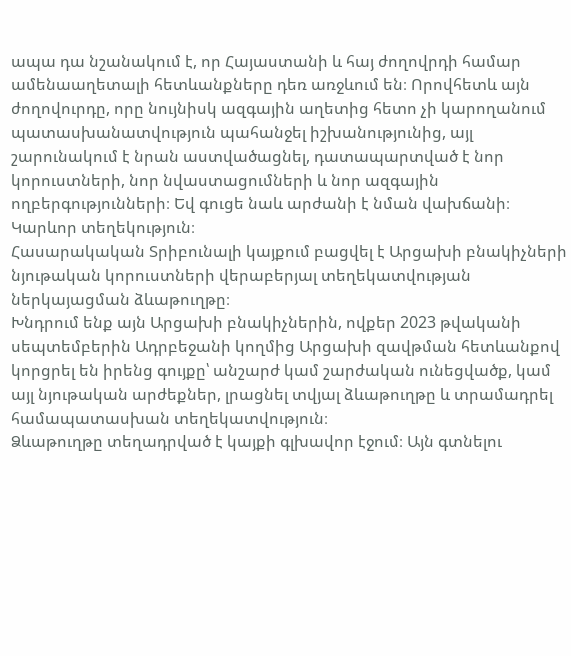ապա դա նշանակում է, որ Հայաստանի և հայ ժողովրդի համար ամենաաղետալի հետևանքները դեռ առջևում են։ Որովհետև այն ժողովուրդը, որը նույնիսկ ազգային աղետից հետո չի կարողանում պատասխանատվություն պահանջել իշխանությունից, այլ շարունակում է նրան աստվածացնել, դատապարտված է նոր կորուստների, նոր նվաստացումների և նոր ազգային ողբերգությունների։ Եվ գուցե նաև արժանի է նման վախճանի։
Կարևոր տեղեկություն։
Հասարակական Տրիբունալի կայքում բացվել է Արցախի բնակիչների նյութական կորուստների վերաբերյալ տեղեկատվության ներկայացման ձևաթուղթը։
Խնդրում ենք այն Արցախի բնակիչներին, ովքեր 2023 թվականի սեպտեմբերին Ադրբեջանի կողմից Արցախի զավթման հետևանքով կորցրել են իրենց գույքը՝ անշարժ կամ շարժական ունեցվածք, կամ այլ նյութական արժեքներ, լրացնել տվյալ ձևաթուղթը և տրամադրել համապատասխան տեղեկատվություն։
Ձևաթուղթը տեղադրված է կայքի գլխավոր էջում։ Այն գտնելու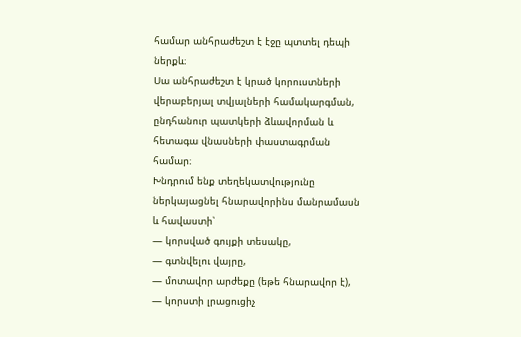համար անհրաժեշտ է էջը պտտել դեպի ներքև։
Սա անհրաժեշտ է կրած կորուստների վերաբերյալ տվյալների համակարգման, ընդհանուր պատկերի ձևավորման և հետագա վնասների փաստագրման համար։
Խնդրում ենք տեղեկատվությունը ներկայացնել հնարավորինս մանրամասն և հավաստի՝
— կորսված գույքի տեսակը,
— գտնվելու վայրը,
— մոտավոր արժեքը (եթե հնարավոր է),
— կորստի լրացուցիչ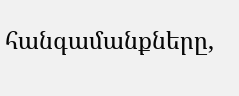հանգամանքները,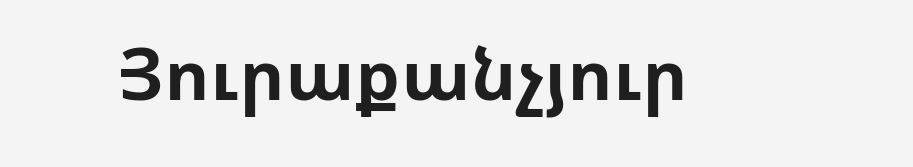Յուրաքանչյուր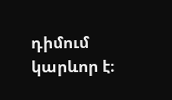դիմում կարևոր է։